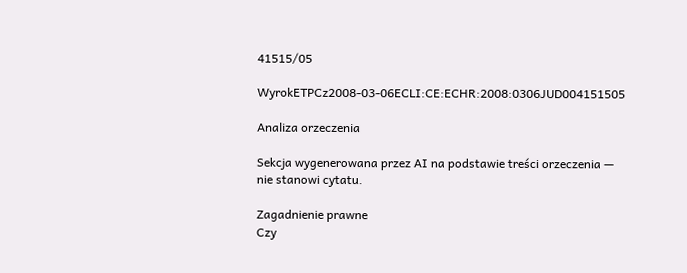41515/05

WyrokETPCz2008-03-06ECLI:CE:ECHR:2008:0306JUD004151505

Analiza orzeczenia

Sekcja wygenerowana przez AI na podstawie treści orzeczenia — nie stanowi cytatu.

Zagadnienie prawne
Czy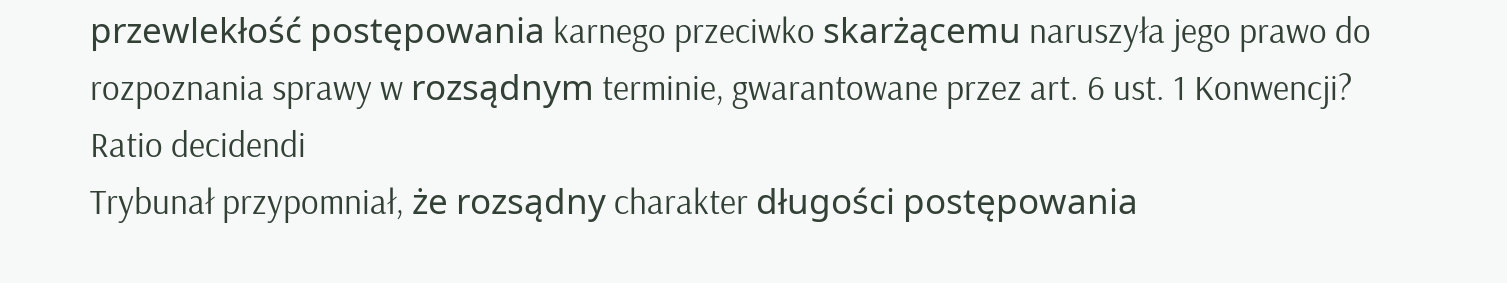przewlekłość postępowania karnego przeciwko skarżącemu naruszyła jego prawo do rozpoznania sprawy w rozsądnym terminie, gwarantowane przez art. 6 ust. 1 Konwencji?
Ratio decidendi
Trybunał przypomniał, że rozsądny charakter długości postępowania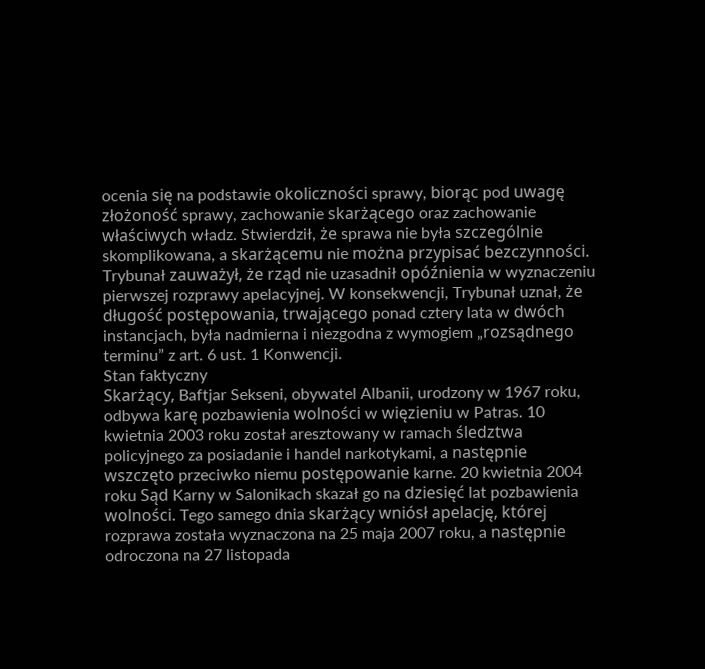ocenia się na podstawie okoliczności sprawy, biorąc pod uwagę złożoność sprawy, zachowanie skarżącego oraz zachowanie właściwych władz. Stwierdził, że sprawa nie była szczególnie skomplikowana, a skarżącemu nie można przypisać bezczynności. Trybunał zauważył, że rząd nie uzasadnił opóźnienia w wyznaczeniu pierwszej rozprawy apelacyjnej. W konsekwencji, Trybunał uznał, że długość postępowania, trwającego ponad cztery lata w dwóch instancjach, była nadmierna i niezgodna z wymogiem „rozsądnego terminu” z art. 6 ust. 1 Konwencji.
Stan faktyczny
Skarżący, Baftjar Sekseni, obywatel Albanii, urodzony w 1967 roku, odbywa karę pozbawienia wolności w więzieniu w Patras. 10 kwietnia 2003 roku został aresztowany w ramach śledztwa policyjnego za posiadanie i handel narkotykami, a następnie wszczęto przeciwko niemu postępowanie karne. 20 kwietnia 2004 roku Sąd Karny w Salonikach skazał go na dziesięć lat pozbawienia wolności. Tego samego dnia skarżący wniósł apelację, której rozprawa została wyznaczona na 25 maja 2007 roku, a następnie odroczona na 27 listopada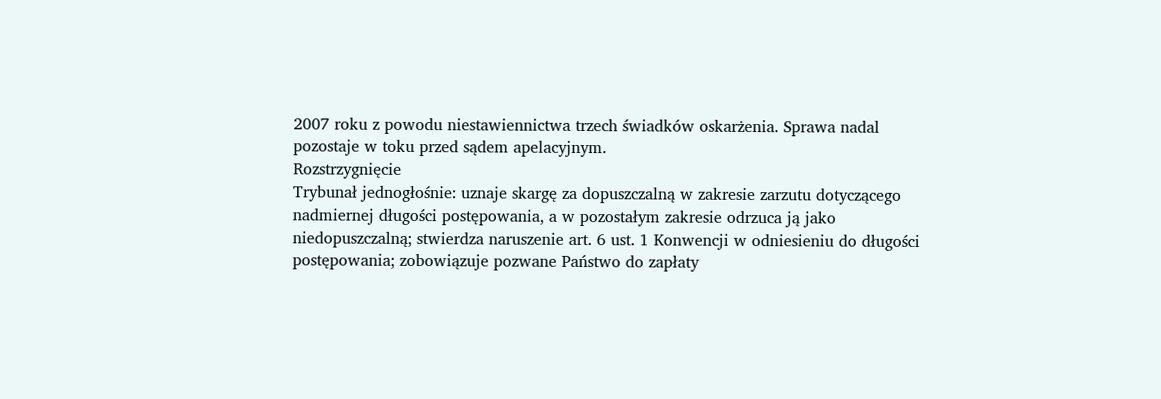2007 roku z powodu niestawiennictwa trzech świadków oskarżenia. Sprawa nadal pozostaje w toku przed sądem apelacyjnym.
Rozstrzygnięcie
Trybunał jednogłośnie: uznaje skargę za dopuszczalną w zakresie zarzutu dotyczącego nadmiernej długości postępowania, a w pozostałym zakresie odrzuca ją jako niedopuszczalną; stwierdza naruszenie art. 6 ust. 1 Konwencji w odniesieniu do długości postępowania; zobowiązuje pozwane Państwo do zapłaty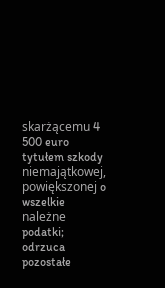skarżącemu 4 500 euro tytułem szkody niemajątkowej, powiększonej o wszelkie należne podatki; odrzuca pozostałe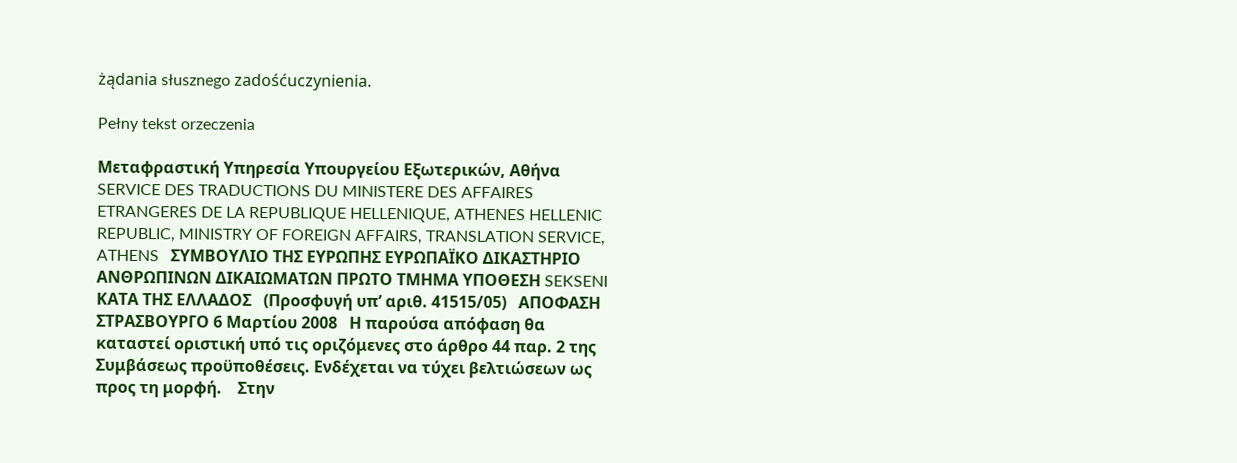żądania słusznego zadośćuczynienia.

Pełny tekst orzeczenia

Μεταφραστική Υπηρεσία Υπουργείου Εξωτερικών, Αθήνα SERVICE DES TRADUCTIONS DU MINISTERE DES AFFAIRES ETRANGERES DE LA REPUBLIQUE HELLENIQUE, ATHENES HELLENIC REPUBLIC, MINISTRY OF FOREIGN AFFAIRS, TRANSLATION SERVICE, ATHENS   ΣΥΜΒΟΥΛΙΟ ΤΗΣ ΕΥΡΩΠΗΣ ΕΥΡΩΠΑΪΚΟ ΔΙΚΑΣΤΗΡΙΟ ΑΝΘΡΩΠΙΝΩΝ ΔΙΚΑΙΩΜΑΤΩΝ ΠΡΩΤΟ ΤΜΗΜΑ ΥΠΟΘΕΣΗ SEKSENI ΚΑΤΑ ΤΗΣ ΕΛΛΑΔΟΣ   (Προσφυγή υπ’ αριθ. 41515/05)   ΑΠΟΦΑΣΗ ΣΤΡΑΣΒΟΥΡΓΟ 6 Μαρτίου 2008   Η παρούσα απόφαση θα καταστεί οριστική υπό τις οριζόμενες στο άρθρο 44 παρ. 2 της Συμβάσεως προϋποθέσεις. Ενδέχεται να τύχει βελτιώσεων ως προς τη μορφή.    Στην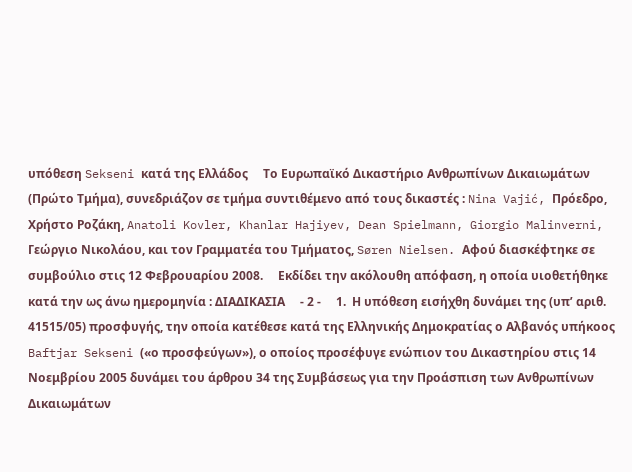υπόθεση Sekseni κατά της Ελλάδος     Το Ευρωπαϊκό Δικαστήριο Ανθρωπίνων Δικαιωμάτων (Πρώτο Τμήμα), συνεδριάζον σε τμήμα συντιθέμενο από τους δικαστές : Nina Vajić, Πρόεδρο, Χρήστο Ροζάκη, Anatoli Kovler, Khanlar Hajiyev, Dean Spielmann, Giorgio Malinverni, Γεώργιο Νικολάου, και τον Γραμματέα του Τμήματος, Søren Nielsen. Αφού διασκέφτηκε σε συμβούλιο στις 12 Φεβρουαρίου 2008.     Εκδίδει την ακόλουθη απόφαση, η οποία υιοθετήθηκε κατά την ως άνω ημερομηνία : ΔΙΑΔΙΚΑΣΙΑ     - 2 -     1.  Η υπόθεση εισήχθη δυνάμει της (υπ’ αριθ. 41515/05) προσφυγής, την οποία κατέθεσε κατά της Ελληνικής Δημοκρατίας ο Αλβανός υπήκοος Baftjar Sekseni («ο προσφεύγων»), ο οποίος προσέφυγε ενώπιον του Δικαστηρίου στις 14 Νοεμβρίου 2005 δυνάμει του άρθρου 34 της Συμβάσεως για την Προάσπιση των Ανθρωπίνων Δικαιωμάτων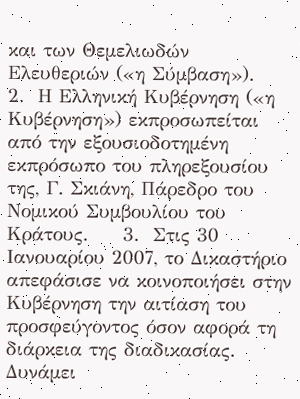και των Θεμελιωδών Ελευθεριών («η Σύμβαση»).     2.  Η Ελληνική Κυβέρνηση («η Κυβέρνηση») εκπροσωπείται από την εξουσιοδοτημένη εκπρόσωπο του πληρεξουσίου της, Γ. Σκιάνη, Πάρεδρο του Νομικού Συμβουλίου του Κράτους.     3.  Στις 30 Ιανουαρίου 2007, το Δικαστήριο απεφάσισε να κοινοποιήσει στην Κυβέρνηση την αιτίαση του προσφεύγοντος όσον αφορά τη διάρκεια της διαδικασίας. Δυνάμει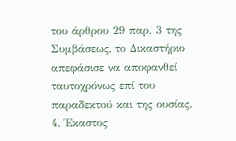του άρθρου 29 παρ. 3 της Συμβάσεως, το Δικαστήριο απεφάσισε να αποφανθεί ταυτοχρόνως επί του παραδεκτού και της ουσίας. 4. Έκαστος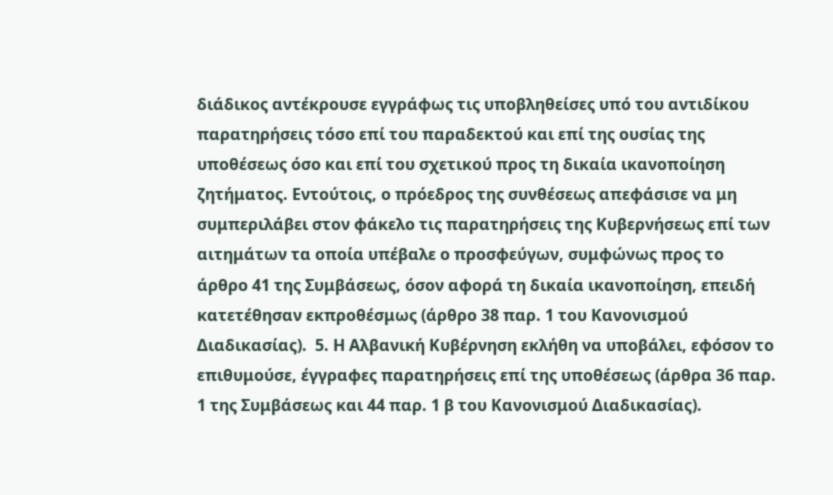διάδικος αντέκρουσε εγγράφως τις υποβληθείσες υπό του αντιδίκου παρατηρήσεις τόσο επί του παραδεκτού και επί της ουσίας της υποθέσεως όσο και επί του σχετικού προς τη δικαία ικανοποίηση ζητήματος. Εντούτοις, ο πρόεδρος της συνθέσεως απεφάσισε να μη συμπεριλάβει στον φάκελο τις παρατηρήσεις της Κυβερνήσεως επί των αιτημάτων τα οποία υπέβαλε ο προσφεύγων, συμφώνως προς το άρθρο 41 της Συμβάσεως, όσον αφορά τη δικαία ικανοποίηση, επειδή κατετέθησαν εκπροθέσμως (άρθρο 38 παρ. 1 του Κανονισμού Διαδικασίας).  5. Η Αλβανική Κυβέρνηση εκλήθη να υποβάλει, εφόσον το επιθυμούσε, έγγραφες παρατηρήσεις επί της υποθέσεως (άρθρα 36 παρ. 1 της Συμβάσεως και 44 παρ. 1 β του Κανονισμού Διαδικασίας).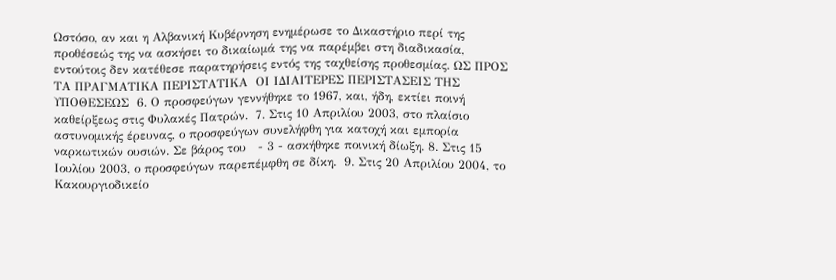Ωστόσο, αν και η Αλβανική Κυβέρνηση ενημέρωσε το Δικαστήριο περί της προθέσεώς της να ασκήσει το δικαίωμά της να παρέμβει στη διαδικασία, εντούτοις δεν κατέθεσε παρατηρήσεις εντός της ταχθείσης προθεσμίας. ΩΣ ΠΡΟΣ ΤΑ ΠΡΑΓΜΑΤΙΚΑ ΠΕΡΙΣΤΑΤΙΚΑ  ΟΙ ΙΔΙΑΙΤΕΡΕΣ ΠΕΡΙΣΤΑΣΕΙΣ ΤΗΣ ΥΠΟΘΕΣΕΩΣ  6. Ο προσφεύγων γεννήθηκε το 1967, και, ήδη, εκτίει ποινή καθείρξεως στις Φυλακές Πατρών.  7. Στις 10 Απριλίου 2003, στο πλαίσιο αστυνομικής έρευνας, ο προσφεύγων συνελήφθη για κατοχή και εμπορία ναρκωτικών ουσιών. Σε βάρος του   - 3 - ασκήθηκε ποινική δίωξη. 8. Στις 15 Ιουλίου 2003, ο προσφεύγων παρεπέμφθη σε δίκη.  9. Στις 20 Απριλίου 2004, το Κακουργιοδικείο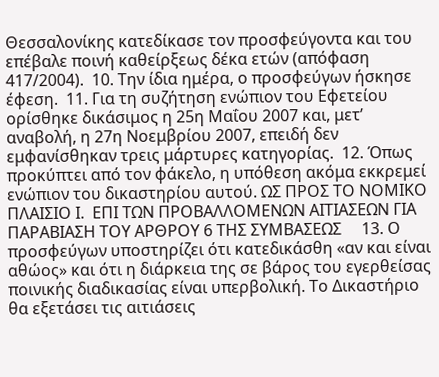Θεσσαλονίκης κατεδίκασε τον προσφεύγοντα και του επέβαλε ποινή καθείρξεως δέκα ετών (απόφαση 417/2004).  10. Την ίδια ημέρα, ο προσφεύγων ήσκησε έφεση.  11. Για τη συζήτηση ενώπιον του Εφετείου ορίσθηκε δικάσιμος η 25η Μαΐου 2007 και, μετ’ αναβολή, η 27η Νοεμβρίου 2007, επειδή δεν εμφανίσθηκαν τρεις μάρτυρες κατηγορίας.  12. Όπως προκύπτει από τον φάκελο, η υπόθεση ακόμα εκκρεμεί ενώπιον του δικαστηρίου αυτού. ΩΣ ΠΡΟΣ ΤΟ ΝΟΜΙΚΟ ΠΛΑΙΣΙΟ Ι.  ΕΠΙ ΤΩΝ ΠΡΟΒΑΛΛΟΜΕΝΩΝ ΑΙΤΙΑΣΕΩΝ ΓΙΑ ΠΑΡΑΒΙΑΣΗ ΤΟΥ ΑΡΘΡΟΥ 6 ΤΗΣ ΣΥΜΒΑΣΕΩΣ     13. Ο προσφεύγων υποστηρίζει ότι κατεδικάσθη «αν και είναι αθώος» και ότι η διάρκεια της σε βάρος του εγερθείσας ποινικής διαδικασίας είναι υπερβολική. Το Δικαστήριο θα εξετάσει τις αιτιάσεις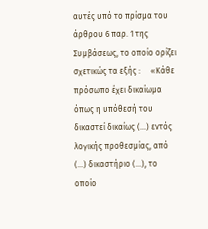αυτές υπό το πρίσμα του άρθρου 6 παρ. 1 της Συμβάσεως, το οποίο ορίζει σχετικώς τα εξής :     «Κάθε πρόσωπο έχει δικαίωμα όπως η υπόθεσή του δικαστεί δικαίως (...) εντός λογικής προθεσμίας, από (...) δικαστήριο (...), το οποίο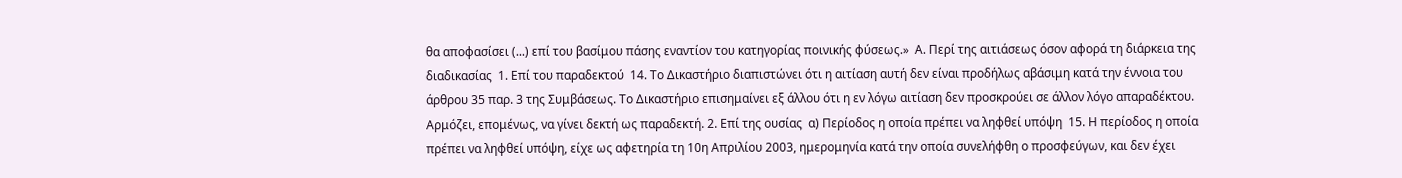θα αποφασίσει (...) επί του βασίμου πάσης εναντίον του κατηγορίας ποινικής φύσεως.»  Α. Περί της αιτιάσεως όσον αφορά τη διάρκεια της διαδικασίας  1. Επί του παραδεκτού  14. Το Δικαστήριο διαπιστώνει ότι η αιτίαση αυτή δεν είναι προδήλως αβάσιμη κατά την έννοια του άρθρου 35 παρ. 3 της Συμβάσεως. Το Δικαστήριο επισημαίνει εξ άλλου ότι η εν λόγω αιτίαση δεν προσκρούει σε άλλον λόγο απαραδέκτου. Αρμόζει, επομένως, να γίνει δεκτή ως παραδεκτή. 2. Επί της ουσίας  α) Περίοδος η οποία πρέπει να ληφθεί υπόψη  15. Η περίοδος η οποία πρέπει να ληφθεί υπόψη, είχε ως αφετηρία τη 10η Απριλίου 2003, ημερομηνία κατά την οποία συνελήφθη ο προσφεύγων, και δεν έχει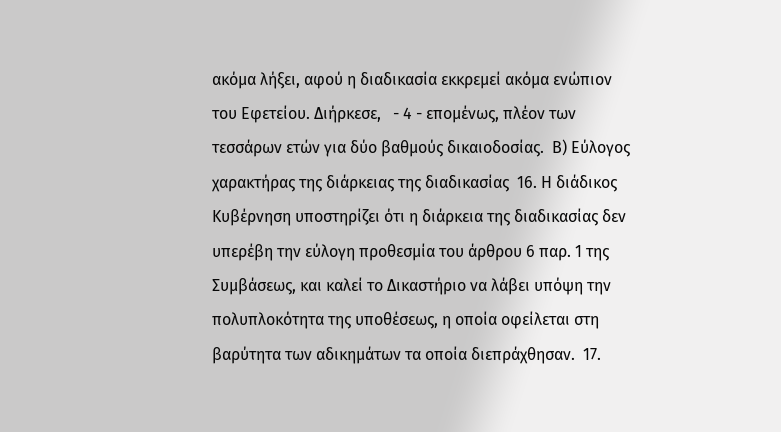ακόμα λήξει, αφού η διαδικασία εκκρεμεί ακόμα ενώπιον του Εφετείου. Διήρκεσε,   - 4 - επομένως, πλέον των τεσσάρων ετών για δύο βαθμούς δικαιοδοσίας.  Β) Εύλογος χαρακτήρας της διάρκειας της διαδικασίας  16. Η διάδικος Κυβέρνηση υποστηρίζει ότι η διάρκεια της διαδικασίας δεν υπερέβη την εύλογη προθεσμία του άρθρου 6 παρ. 1 της Συμβάσεως, και καλεί το Δικαστήριο να λάβει υπόψη την πολυπλοκότητα της υποθέσεως, η οποία οφείλεται στη βαρύτητα των αδικημάτων τα οποία διεπράχθησαν.  17.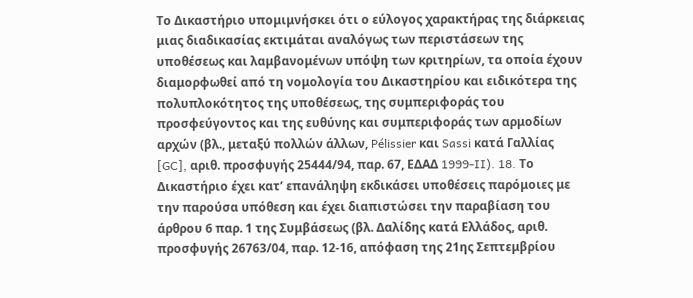Το Δικαστήριο υπομιμνήσκει ότι ο εύλογος χαρακτήρας της διάρκειας μιας διαδικασίας εκτιμάται αναλόγως των περιστάσεων της υποθέσεως και λαμβανομένων υπόψη των κριτηρίων, τα οποία έχουν διαμορφωθεί από τη νομολογία του Δικαστηρίου και ειδικότερα της πολυπλοκότητος της υποθέσεως, της συμπεριφοράς του προσφεύγοντος και της ευθύνης και συμπεριφοράς των αρμοδίων αρχών (βλ., μεταξύ πολλών άλλων, Pélissier και Sassi κατά Γαλλίας [GC], αριθ. προσφυγής 25444/94, παρ. 67, ΕΔΑΔ 1999-II). 18. Το Δικαστήριο έχει κατ’ επανάληψη εκδικάσει υποθέσεις παρόμοιες με την παρούσα υπόθεση και έχει διαπιστώσει την παραβίαση του άρθρου 6 παρ. 1 της Συμβάσεως (βλ. Δαλίδης κατά Ελλάδος, αριθ. προσφυγής 26763/04, παρ. 12-16, απόφαση της 21ης Σεπτεμβρίου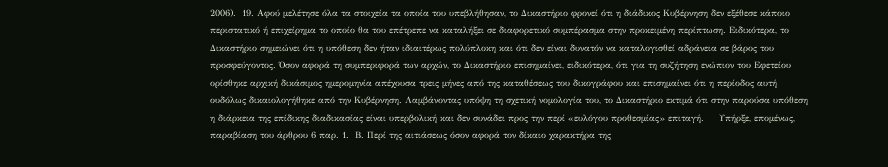2006).  19. Αφού μελέτησε όλα τα στοιχεία τα οποία του υπεβλήθησαν, το Δικαστήριο φρονεί ότι η διάδικος Κυβέρνηση δεν εξέθεσε κάποιο περιστατικό ή επιχείρημα το οποίο θα του επέτρεπε να καταλήξει σε διαφορετικό συμπέρασμα στην προκειμένη περίπτωση. Ειδικότερα, το Δικαστήριο σημειώνει ότι η υπόθεση δεν ήταν ιδιαιτέρως πολύπλοκη και ότι δεν είναι δυνατόν να καταλογισθεί αδράνεια σε βάρος του προσφεύγοντος. Όσον αφορά τη συμπεριφορά των αρχών, το Δικαστήριο επισημαίνει, ειδικότερα, ότι για τη συζήτηση ενώπιον του Εφετείου ορίσθηκε αρχική δικάσιμος ημερομηνία απέχουσα τρεις μήνες από της καταθέσεως του δικογράφου και επισημαίνει ότι η περίοδος αυτή ουδόλως δικαιολογήθηκε από την Κυβέρνηση. Λαμβάνοντας υπόψη τη σχετική νομολογία του, το Δικαστήριο εκτιμά ότι στην παρούσα υπόθεση η διάρκεια της επίδικης διαδικασίας είναι υπερβολική και δεν συνάδει προς την περί «ευλόγου προθεσμίας» επιταγή.     Υπήρξε, επομένως, παραβίαση του άρθρου 6 παρ. 1.  Β. Περί της αιτιάσεως όσον αφορά τον δίκαιο χαρακτήρα της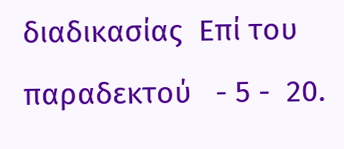διαδικασίας  Επί του παραδεκτού   - 5 -  20.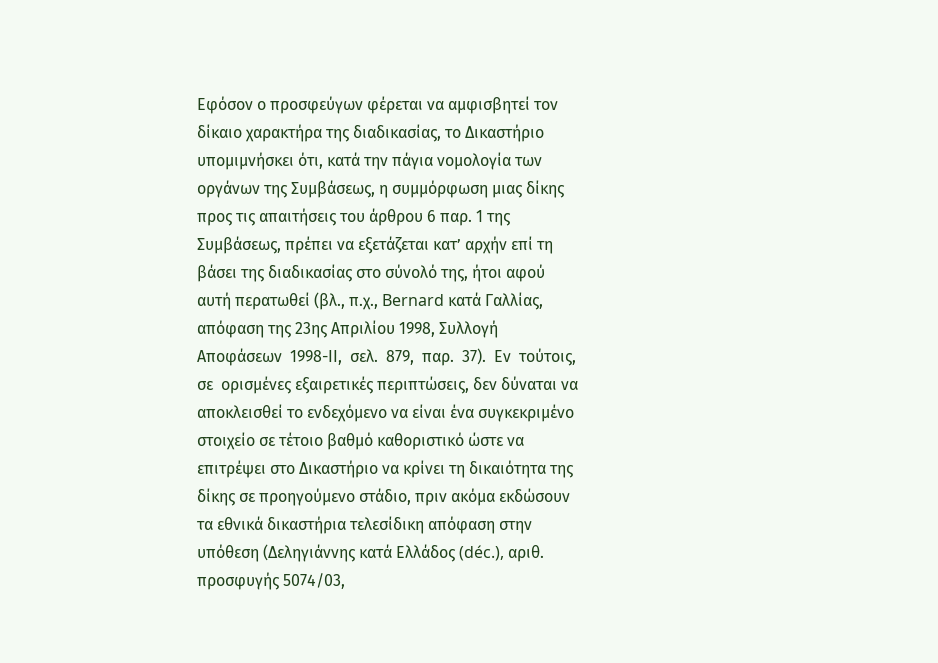Εφόσον ο προσφεύγων φέρεται να αμφισβητεί τον δίκαιο χαρακτήρα της διαδικασίας, το Δικαστήριο υπομιμνήσκει ότι, κατά την πάγια νομολογία των οργάνων της Συμβάσεως, η συμμόρφωση μιας δίκης προς τις απαιτήσεις του άρθρου 6 παρ. 1 της Συμβάσεως, πρέπει να εξετάζεται κατ’ αρχήν επί τη βάσει της διαδικασίας στο σύνολό της, ήτοι αφού αυτή περατωθεί (βλ., π.χ., Bernard κατά Γαλλίας, απόφαση της 23ης Απριλίου 1998, Συλλογή  Αποφάσεων  1998-ΙΙ,  σελ.  879,  παρ.  37).  Εν  τούτοις, σε  ορισμένες εξαιρετικές περιπτώσεις, δεν δύναται να αποκλεισθεί το ενδεχόμενο να είναι ένα συγκεκριμένο στοιχείο σε τέτοιο βαθμό καθοριστικό ώστε να επιτρέψει στο Δικαστήριο να κρίνει τη δικαιότητα της δίκης σε προηγούμενο στάδιο, πριν ακόμα εκδώσουν τα εθνικά δικαστήρια τελεσίδικη απόφαση στην υπόθεση (Δεληγιάννης κατά Ελλάδος (déc.), αριθ. προσφυγής 5074/03,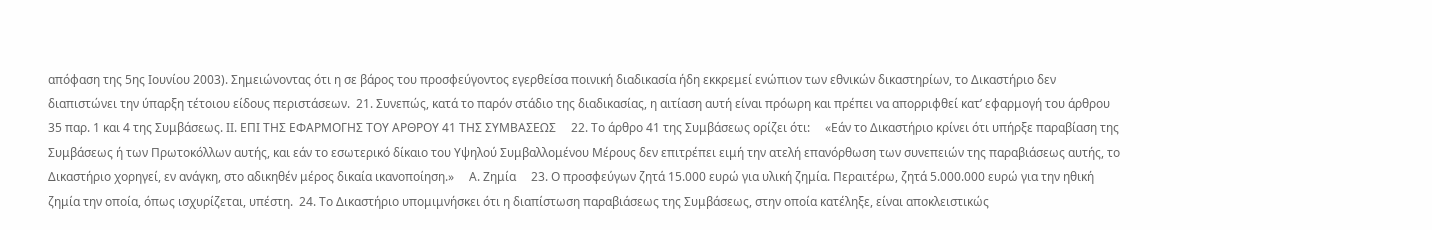απόφαση της 5ης Ιουνίου 2003). Σημειώνοντας ότι η σε βάρος του προσφεύγοντος εγερθείσα ποινική διαδικασία ήδη εκκρεμεί ενώπιον των εθνικών δικαστηρίων, το Δικαστήριο δεν διαπιστώνει την ύπαρξη τέτοιου είδους περιστάσεων.  21. Συνεπώς, κατά το παρόν στάδιο της διαδικασίας, η αιτίαση αυτή είναι πρόωρη και πρέπει να απορριφθεί κατ’ εφαρμογή του άρθρου 35 παρ. 1 και 4 της Συμβάσεως. ΙΙ. ΕΠΙ ΤΗΣ ΕΦΑΡΜΟΓΗΣ ΤΟΥ ΑΡΘΡΟΥ 41 ΤΗΣ ΣΥΜΒΑΣΕΩΣ     22. Το άρθρο 41 της Συμβάσεως ορίζει ότι:     «Εάν το Δικαστήριο κρίνει ότι υπήρξε παραβίαση της Συμβάσεως ή των Πρωτοκόλλων αυτής, και εάν το εσωτερικό δίκαιο του Υψηλού Συμβαλλομένου Μέρους δεν επιτρέπει ειμή την ατελή επανόρθωση των συνεπειών της παραβιάσεως αυτής, το Δικαστήριο χορηγεί, εν ανάγκη, στο αδικηθέν μέρος δικαία ικανοποίηση.»     Α. Ζημία     23. Ο προσφεύγων ζητά 15.000 ευρώ για υλική ζημία. Περαιτέρω, ζητά 5.000.000 ευρώ για την ηθική ζημία την οποία, όπως ισχυρίζεται, υπέστη.  24. Το Δικαστήριο υπομιμνήσκει ότι η διαπίστωση παραβιάσεως της Συμβάσεως, στην οποία κατέληξε, είναι αποκλειστικώς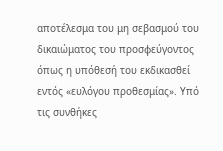αποτέλεσμα του μη σεβασμού του δικαιώματος του προσφεύγοντος όπως η υπόθεσή του εκδικασθεί εντός «ευλόγου προθεσμίας». Υπό τις συνθήκες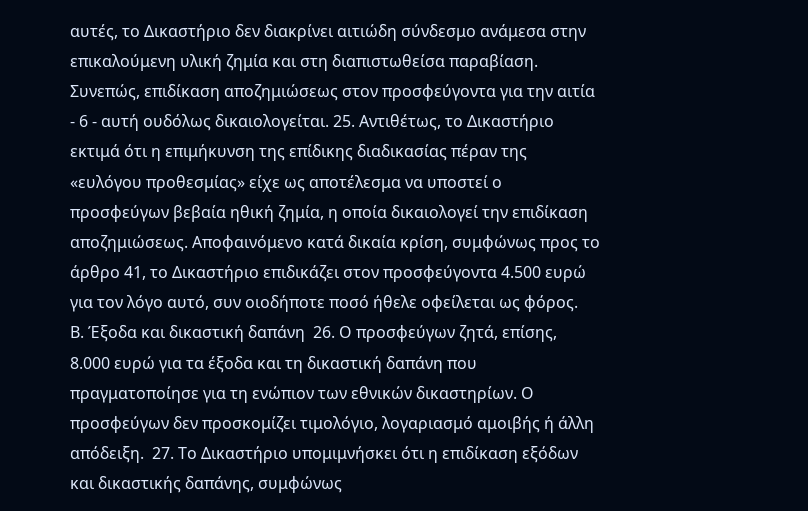αυτές, το Δικαστήριο δεν διακρίνει αιτιώδη σύνδεσμο ανάμεσα στην επικαλούμενη υλική ζημία και στη διαπιστωθείσα παραβίαση. Συνεπώς, επιδίκαση αποζημιώσεως στον προσφεύγοντα για την αιτία     - 6 - αυτή ουδόλως δικαιολογείται. 25. Αντιθέτως, το Δικαστήριο εκτιμά ότι η επιμήκυνση της επίδικης διαδικασίας πέραν της «ευλόγου προθεσμίας» είχε ως αποτέλεσμα να υποστεί ο προσφεύγων βεβαία ηθική ζημία, η οποία δικαιολογεί την επιδίκαση αποζημιώσεως. Αποφαινόμενο κατά δικαία κρίση, συμφώνως προς το άρθρο 41, το Δικαστήριο επιδικάζει στον προσφεύγοντα 4.500 ευρώ για τον λόγο αυτό, συν οιοδήποτε ποσό ήθελε οφείλεται ως φόρος.     Β. Έξοδα και δικαστική δαπάνη  26. Ο προσφεύγων ζητά, επίσης, 8.000 ευρώ για τα έξοδα και τη δικαστική δαπάνη που πραγματοποίησε για τη ενώπιον των εθνικών δικαστηρίων. Ο προσφεύγων δεν προσκομίζει τιμολόγιο, λογαριασμό αμοιβής ή άλλη απόδειξη.  27. Το Δικαστήριο υπομιμνήσκει ότι η επιδίκαση εξόδων και δικαστικής δαπάνης, συμφώνως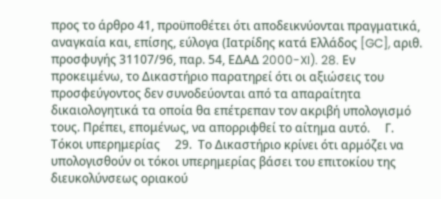προς το άρθρο 41, προϋποθέτει ότι αποδεικνύονται πραγματικά, αναγκαία και, επίσης, εύλογα (Ιατρίδης κατά Ελλάδος [GC], αριθ. προσφυγής 31107/96, παρ. 54, ΕΔΑΔ 2000-XI). 28. Εν προκειμένω, το Δικαστήριο παρατηρεί ότι οι αξιώσεις του προσφεύγοντος δεν συνοδεύονται από τα απαραίτητα δικαιολογητικά τα οποία θα επέτρεπαν τον ακριβή υπολογισμό τους. Πρέπει, επομένως, να απορριφθεί το αίτημα αυτό.     Γ. Τόκοι υπερημερίας     29.  Το Δικαστήριο κρίνει ότι αρμόζει να υπολογισθούν οι τόκοι υπερημερίας βάσει του επιτοκίου της διευκολύνσεως οριακού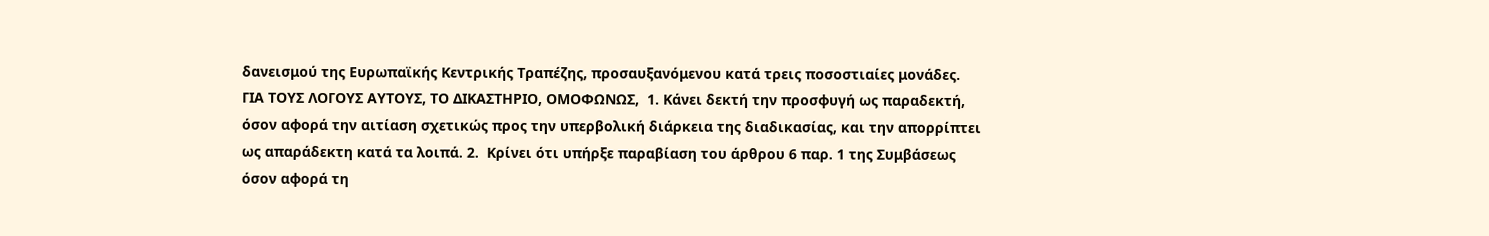δανεισμού της Ευρωπαϊκής Κεντρικής Τραπέζης, προσαυξανόμενου κατά τρεις ποσοστιαίες μονάδες. ΓΙΑ ΤΟΥΣ ΛΟΓΟΥΣ ΑΥΤΟΥΣ, ΤΟ ΔΙΚΑΣΤΗΡΙΟ, ΟΜΟΦΩΝΩΣ,  1. Κάνει δεκτή την προσφυγή ως παραδεκτή, όσον αφορά την αιτίαση σχετικώς προς την υπερβολική διάρκεια της διαδικασίας, και την απορρίπτει ως απαράδεκτη κατά τα λοιπά. 2.  Κρίνει ότι υπήρξε παραβίαση του άρθρου 6 παρ. 1 της Συμβάσεως όσον αφορά τη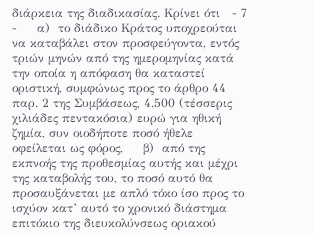διάρκεια της διαδικασίας. Κρίνει ότι   - 7 -     α)  το διάδικο Κράτος υποχρεούται να καταβάλει στον προσφεύγοντα, εντός τριών μηνών από της ημερομηνίας κατά την οποία η απόφαση θα καταστεί οριστική, συμφώνως προς το άρθρο 44 παρ. 2 της Συμβάσεως, 4.500 (τέσσερις χιλιάδες πεντακόσια) ευρώ για ηθική ζημία, συν οιοδήποτε ποσό ήθελε οφείλεται ως φόρος,     β)  από της εκπνοής της προθεσμίας αυτής και μέχρι της καταβολής του, το ποσό αυτό θα προσαυξάνεται με απλό τόκο ίσο προς το ισχύον κατ’ αυτό το χρονικό διάστημα επιτόκιο της διευκολύνσεως οριακού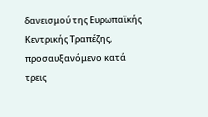δανεισμού της Ευρωπαϊκής Κεντρικής Τραπέζης, προσαυξανόμενο κατά τρεις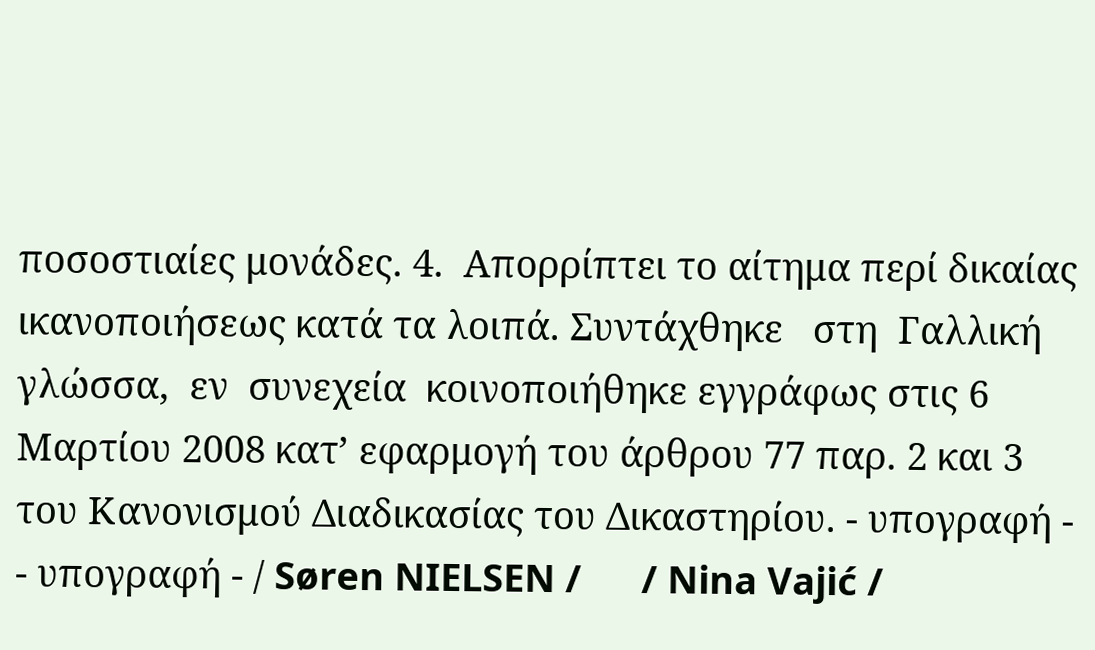ποσοστιαίες μονάδες. 4.  Απορρίπτει το αίτημα περί δικαίας ικανοποιήσεως κατά τα λοιπά. Συντάχθηκε   στη  Γαλλική  γλώσσα,  εν  συνεχεία  κοινοποιήθηκε εγγράφως στις 6 Μαρτίου 2008 κατ’ εφαρμογή του άρθρου 77 παρ. 2 και 3 του Κανονισμού Διαδικασίας του Δικαστηρίου. - υπογραφή -       - υπογραφή - / Søren NIELSEN /      / Nina Vajić /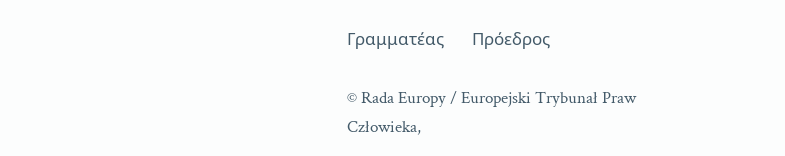Γραμματέας       Πρόεδρος

© Rada Europy / Europejski Trybunał Praw Człowieka,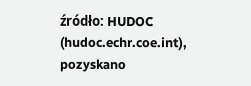źródło: HUDOC (hudoc.echr.coe.int), pozyskano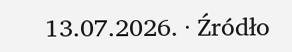13.07.2026. · Źródło